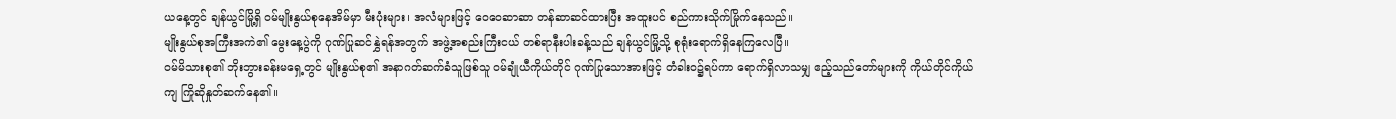ယနေ့တွင် ချန်ယွင်မြို့ရှိ ဝမ်မျိုးနွယ်စုနေအိမ်မှာ မီးပုံးများ၊ အလံများဖြင့် ဝေဝေဆာဆာ တန်ဆာဆင်ထားပြီး အထူးပင် စည်ကားသိုက်မြိုက်နေသည်။
မျိုးနွယ်စုအကြီးအကဲ၏ မွေးနေ့ပွဲကို ဂုဏ်ပြုဆင်နွှဲရန်အတွက် အဖွဲ့အစည်းကြီးငယ် တစ်ရာနီးပါးခန့်သည် ချန်ယွင်မြို့သို့ စုရုံးရောက်ရှိနေကြလေပြီ။
ဝမ်မိသားစု၏ ဘိုးဘွားခန်းမရှေ့တွင် မျိုးနွယ်စု၏ အနာဂတ်ဆက်ခံသူဖြစ်သူ ဝမ်ချုံယီကိုယ်တိုင် ဂုဏ်ပြုသောအားဖြင့် တံခါးဝ၌ရပ်ကာ ရောက်ရှိလာသမျှ ဧည့်သည်တော်များကို ကိုယ်တိုင်ကိုယ်ကျ ကြိုဆိုနှုတ်ဆက်နေ၏။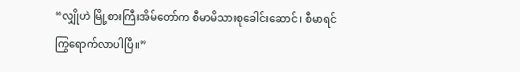“လျှိုဟဲ မြို့စားကြီးအိမ်တော်က စီမာမိသားစုခေါင်းဆောင်၊ စီမာရင် ကြွရောက်လာပါပြီ။”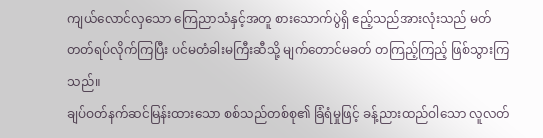ကျယ်လောင်လှသော ကြေညာသံနှင့်အတူ စားသောက်ပွဲရှိ ဧည့်သည်အားလုံးသည် မတ်တတ်ရပ်လိုက်ကြပြီး ပင်မတံခါးမကြီးဆီသို့ မျက်တောင်မခတ် တကြည့်ကြည့် ဖြစ်သွားကြသည်။
ချပ်ဝတ်နက်ဆင်မြန်းထားသော စစ်သည်တစ်စု၏ ခြံရံမှုဖြင့် ခန့်ညားထည်ဝါသော လူလတ်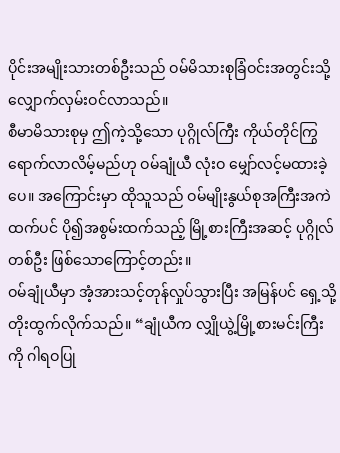ပိုင်းအမျိုးသားတစ်ဦးသည် ဝမ်မိသားစုခြံဝင်းအတွင်းသို့ လျှောက်လှမ်းဝင်လာသည်။
စီမာမိသားစုမှ ဤကဲ့သို့သော ပုဂ္ဂိုလ်ကြီး ကိုယ်တိုင်ကြွရောက်လာလိမ့်မည်ဟု ဝမ်ချုံယီ လုံးဝ မျှော်လင့်မထားခဲ့ပေ။ အကြောင်းမှာ ထိုသူသည် ဝမ်မျိုးနွယ်စုအကြီးအကဲထက်ပင် ပို၍အစွမ်းထက်သည့် မြို့စားကြီးအဆင့် ပုဂ္ဂိုလ်တစ်ဦး ဖြစ်သောကြောင့်တည်း။
ဝမ်ချုံယီမှာ အံ့အားသင့်တုန်လှုပ်သွားပြီး အမြန်ပင် ရှေ့သို့ တိုးထွက်လိုက်သည်။ “ချုံယီက လျှိုယွဲ့မြို့စားမင်းကြီးကို ဂါရဝပြု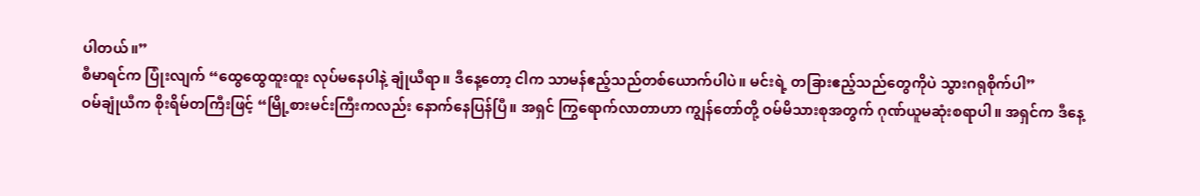ပါတယ်။”
စီမာရင်က ပြုံးလျက် “ထွေထွေထူးထူး လုပ်မနေပါနဲ့ ချုံယီရာ။ ဒီနေ့တော့ ငါက သာမန်ဧည့်သည်တစ်ယောက်ပါပဲ။ မင်းရဲ့ တခြားဧည့်သည်တွေကိုပဲ သွားဂရုစိုက်ပါ”
ဝမ်ချုံယီက စိုးရိမ်တကြီးဖြင့် “မြို့စားမင်းကြီးကလည်း နောက်နေပြန်ပြီ။ အရှင် ကြွရောက်လာတာဟာ ကျွန်တော်တို့ ဝမ်မိသားစုအတွက် ဂုဏ်ယူမဆုံးစရာပါ။ အရှင်က ဒီနေ့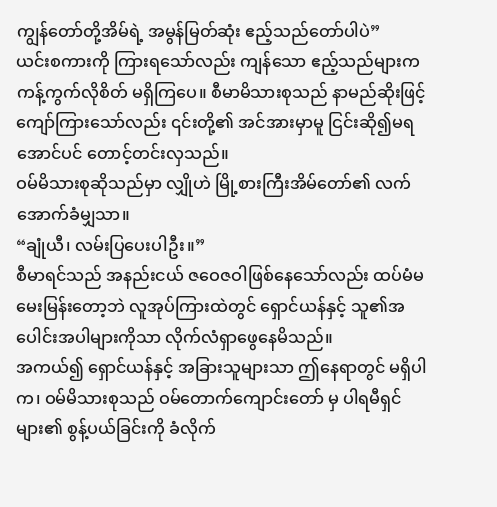ကျွန်တော်တို့အိမ်ရဲ့ အမွန်မြတ်ဆုံး ဧည့်သည်တော်ပါပဲ”
ယင်းစကားကို ကြားရသော်လည်း ကျန်သော ဧည့်သည်များက ကန့်ကွက်လိုစိတ် မရှိကြပေ။ စီမာမိသားစုသည် နာမည်ဆိုးဖြင့် ကျော်ကြားသော်လည်း ၎င်းတို့၏ အင်အားမှာမူ ငြင်းဆို၍မရအောင်ပင် တောင့်တင်းလှသည်။
ဝမ်မိသားစုဆိုသည်မှာ လျှိုဟဲ မြို့စားကြီးအိမ်တော်၏ လက်အောက်ခံမျှသာ။
“ချုံယီ၊ လမ်းပြပေးပါဦး။”
စီမာရင်သည် အနည်းငယ် ဇဝေဇဝါဖြစ်နေသော်လည်း ထပ်မံမမေးမြန်းတော့ဘဲ လူအုပ်ကြားထဲတွင် ရှောင်ယန်နှင့် သူ၏အပေါင်းအပါများကိုသာ လိုက်လံရှာဖွေနေမိသည်။
အကယ်၍ ရှောင်ယန်နှင့် အခြားသူများသာ ဤနေရာတွင် မရှိပါက၊ ဝမ်မိသားစုသည် ဝမ်တောက်ကျောင်းတော် မှ ပါရမီရှင်များ၏ စွန့်ပယ်ခြင်းကို ခံလိုက်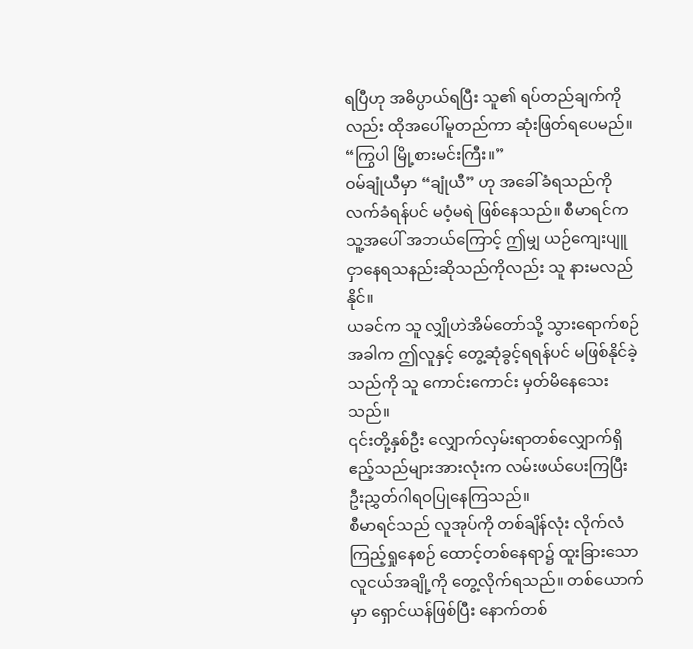ရပြီဟု အဓိပ္ပာယ်ရပြီး သူ၏ ရပ်တည်ချက်ကိုလည်း ထိုအပေါ်မူတည်ကာ ဆုံးဖြတ်ရပေမည်။
“ကြွပါ မြို့စားမင်းကြီး။”
ဝမ်ချုံယီမှာ “ချုံယီ” ဟု အခေါ်ခံရသည်ကို လက်ခံရန်ပင် မဝံ့မရဲ ဖြစ်နေသည်။ စီမာရင်က သူ့အပေါ် အဘယ်ကြောင့် ဤမျှ ယဉ်ကျေးပျူငှာနေရသနည်းဆိုသည်ကိုလည်း သူ နားမလည်နိုင်။
ယခင်က သူ လျှိုဟဲအိမ်တော်သို့ သွားရောက်စဉ်အခါက ဤလူနှင့် တွေ့ဆုံခွင့်ရရန်ပင် မဖြစ်နိုင်ခဲ့သည်ကို သူ ကောင်းကောင်း မှတ်မိနေသေးသည်။
၎င်းတို့နှစ်ဦး လျှောက်လှမ်းရာတစ်လျှောက်ရှိ ဧည့်သည်များအားလုံးက လမ်းဖယ်ပေးကြပြီး ဦးညွှတ်ဂါရဝပြုနေကြသည်။
စီမာရင်သည် လူအုပ်ကို တစ်ချိန်လုံး လိုက်လံကြည့်ရှုနေစဉ် ထောင့်တစ်နေရာ၌ ထူးခြားသော လူငယ်အချို့ကို တွေ့လိုက်ရသည်။ တစ်ယောက်မှာ ရှောင်ယန်ဖြစ်ပြီး နောက်တစ်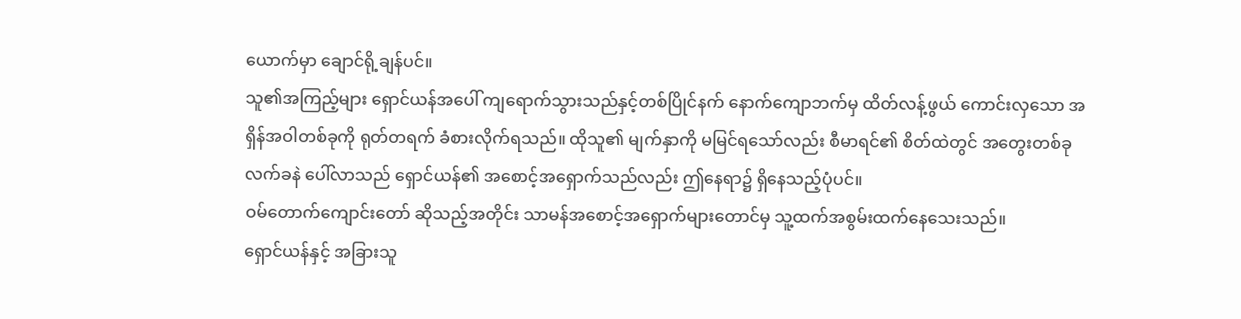ယောက်မှာ ချောင်ရို့ချန်ပင်။
သူ၏အကြည့်များ ရှောင်ယန်အပေါ် ကျရောက်သွားသည်နှင့်တစ်ပြိုင်နက် နောက်ကျောဘက်မှ ထိတ်လန့်ဖွယ် ကောင်းလှသော အရှိန်အဝါတစ်ခုကို ရုတ်တရက် ခံစားလိုက်ရသည်။ ထိုသူ၏ မျက်နှာကို မမြင်ရသော်လည်း စီမာရင်၏ စိတ်ထဲတွင် အတွေးတစ်ခု လက်ခနဲ ပေါ်လာသည် ရှောင်ယန်၏ အစောင့်အရှောက်သည်လည်း ဤနေရာ၌ ရှိနေသည့်ပုံပင်။
ဝမ်တောက်ကျောင်းတော် ဆိုသည့်အတိုင်း သာမန်အစောင့်အရှောက်များတောင်မှ သူ့ထက်အစွမ်းထက်နေသေးသည်။
ရှောင်ယန်နှင့် အခြားသူ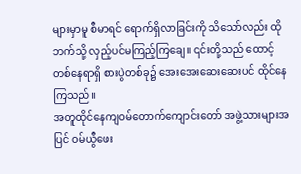များမှာမူ စီမာရင် ရောက်ရှိလာခြင်းကို သိသော်လည်း ထိုဘက်သို့ လှည့်ပင်မကြည့်ကြချေ။ ၎င်းတို့သည် ထောင့်တစ်နေရာရှိ စားပွဲတစ်ခု၌ အေးအေးဆေးဆေးပင် ထိုင်နေကြသည်။
အတူထိုင်နေကျဝမ်တောက်ကျောင်းတော် အဖွဲ့သားများအပြင် ဝမ်ယွီဖေး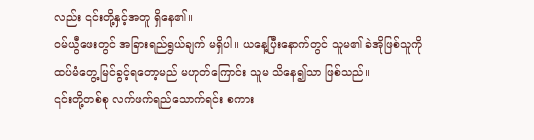လည်း ၎င်းတို့နှင့်အတူ ရှိနေ၏။
ဝမ်ယွီဖေးတွင် အခြားရည်ရွယ်ချက် မရှိပါ။ ယနေ့ပြီးနောက်တွင် သူမ၏ ခဲအိုဖြစ်သူကို ထပ်မံတွေ့မြင်ခွင့်ရတော့မည် မဟုတ်ကြောင်း သူမ သိနေ၍သာ ဖြစ်သည်။
၎င်းတို့တစ်စု လက်ဖက်ရည်သောက်ရင်း စကား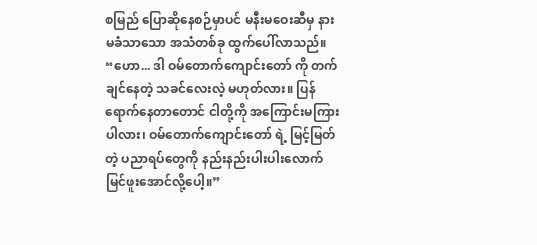စမြည် ပြောဆိုနေစဉ်မှာပင် မနီးမဝေးဆီမှ နားမခံသာသော အသံတစ်ခု ထွက်ပေါ်လာသည်။
“ဟော... ဒါ ဝမ်တောက်ကျောင်းတော် ကို တက်ချင်နေတဲ့ သခင်လေးလဲ့ မဟုတ်လား။ ပြန်ရောက်နေတာတောင် ငါတို့ကို အကြောင်းမကြားပါလား၊ ဝမ်တောက်ကျောင်းတော် ရဲ့ မြင့်မြတ်တဲ့ ပညာရပ်တွေကို နည်းနည်းပါးပါးလောက် မြင်ဖူးအောင်လို့ပေါ့။”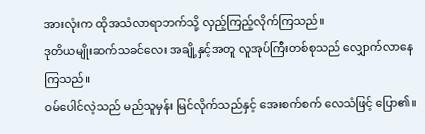အားလုံးက ထိုအသံလာရာဘက်သို့ လှည့်ကြည့်လိုက်ကြသည်။
ဒုတိယမျိုးဆက်သခင်လေး အချို့နှင့်အတူ လူအုပ်ကြီးတစ်စုသည် လျှောက်လာနေကြသည်။
ဝမ်ပေါင်လဲ့သည် မည်သူမှန်း မြင်လိုက်သည်နှင့် အေးစက်စက် လေသံဖြင့် ပြော၏။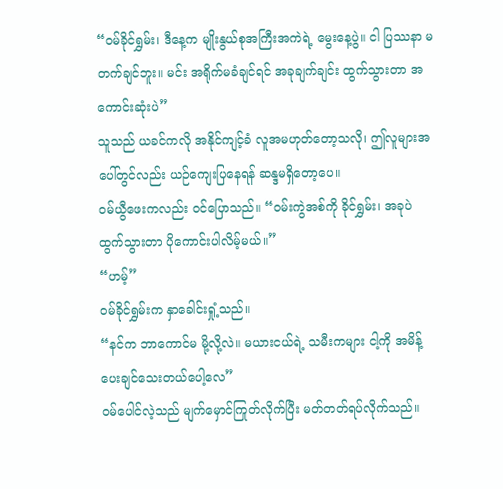“ဝမ်ခိုင်ရွှမ်း၊ ဒီနေ့က မျိုးနွယ်စုအကြီးအကဲရဲ့ မွေးနေ့ပွဲ။ ငါ ပြဿနာ မတက်ချင်ဘူး။ မင်း အရိုက်မခံချင်ရင် အခုချက်ချင်း ထွက်သွားတာ အကောင်းဆုံးပဲ”
သူသည် ယခင်ကလို အနိုင်ကျင့်ခံ လူအမဟုတ်တော့သလို၊ ဤလူများအပေါ်တွင်လည်း ယဉ်ကျေးပြနေရန် ဆန္ဒမရှိတော့ပေ။
ဝမ်ယွီဖေးကလည်း ဝင်ပြောသည်။ “ဝမ်းကွဲအစ်ကို ခိုင်ရွှမ်း၊ အခုပဲ ထွက်သွားတာ ပိုကောင်းပါလိမ့်မယ်။”
“ဟမ့်”
ဝမ်ခိုင်ရွှမ်းက နှာခေါင်းရှုံ့သည်။
“နင်က ဘာကောင်မ မို့လို့လဲ။ မယားငယ်ရဲ့ သမီးကများ ငါ့ကို အမိန့်ပေးချင်သေးတယ်ပေါ့လေ”
ဝမ်ပေါင်လဲ့သည် မျက်မှောင်ကြုတ်လိုက်ပြီး မတ်တတ်ရပ်လိုက်သည်။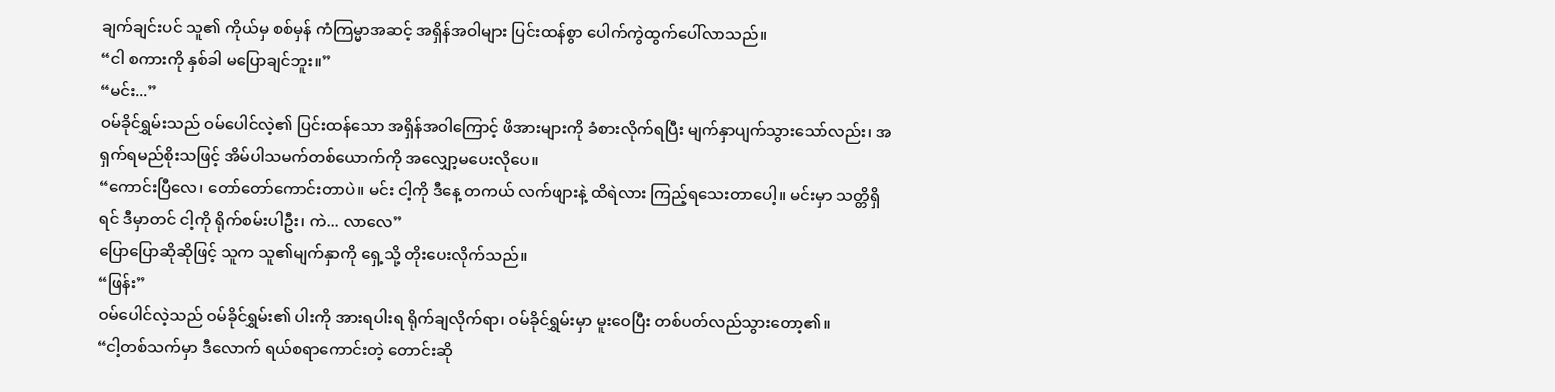ချက်ချင်းပင် သူ၏ ကိုယ်မှ စစ်မှန် ကံကြမ္မာအဆင့် အရှိန်အဝါများ ပြင်းထန်စွာ ပေါက်ကွဲထွက်ပေါ်လာသည်။
“ငါ စကားကို နှစ်ခါ မပြောချင်ဘူး။”
“မင်း...”
ဝမ်ခိုင်ရွှမ်းသည် ဝမ်ပေါင်လဲ့၏ ပြင်းထန်သော အရှိန်အဝါကြောင့် ဖိအားများကို ခံစားလိုက်ရပြီး မျက်နှာပျက်သွားသော်လည်း၊ အရှက်ရမည်စိုးသဖြင့် အိမ်ပါသမက်တစ်ယောက်ကို အလျှော့မပေးလိုပေ။
“ကောင်းပြီလေ၊ တော်တော်ကောင်းတာပဲ။ မင်း ငါ့ကို ဒီနေ့ တကယ် လက်ဖျားနဲ့ ထိရဲလား ကြည့်ရသေးတာပေါ့။ မင်းမှာ သတ္တိရှိရင် ဒီမှာတင် ငါ့ကို ရိုက်စမ်းပါဦး၊ ကဲ... လာလေ”
ပြောပြောဆိုဆိုဖြင့် သူက သူ၏မျက်နှာကို ရှေ့သို့ တိုးပေးလိုက်သည်။
“ဖြန်း”
ဝမ်ပေါင်လဲ့သည် ဝမ်ခိုင်ရွှမ်း၏ ပါးကို အားရပါးရ ရိုက်ချလိုက်ရာ၊ ဝမ်ခိုင်ရွှမ်းမှာ မူးဝေပြီး တစ်ပတ်လည်သွားတော့၏။
“ငါ့တစ်သက်မှာ ဒီလောက် ရယ်စရာကောင်းတဲ့ တောင်းဆို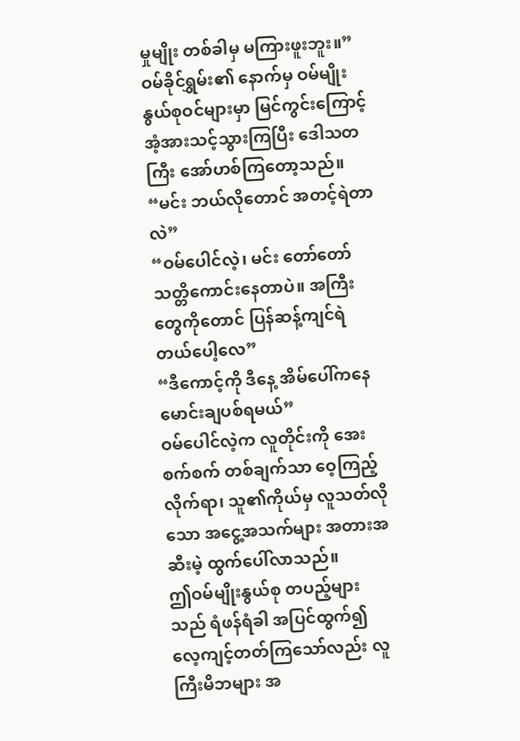မှုမျိုး တစ်ခါမှ မကြားဖူးဘူး။”
ဝမ်ခိုင်ရွှမ်း၏ နောက်မှ ဝမ်မျိုးနွယ်စုဝင်များမှာ မြင်ကွင်းကြောင့် အံ့အားသင့်သွားကြပြီး ဒေါသတကြီး အော်ဟစ်ကြတော့သည်။
“မင်း ဘယ်လိုတောင် အတင့်ရဲတာလဲ”
“ဝမ်ပေါင်လဲ့၊ မင်း တော်တော် သတ္တိကောင်းနေတာပဲ။ အကြီးတွေကိုတောင် ပြန်ဆန့်ကျင်ရဲတယ်ပေါ့လေ”
“ဒီကောင့်ကို ဒီနေ့ အိမ်ပေါ်ကနေ မောင်းချပစ်ရမယ်”
ဝမ်ပေါင်လဲ့က လူတိုင်းကို အေးစက်စက် တစ်ချက်သာ ဝေ့ကြည့်လိုက်ရာ၊ သူ၏ကိုယ်မှ လူသတ်လိုသော အငွေ့အသက်များ အတားအဆီးမဲ့ ထွက်ပေါ်လာသည်။
ဤဝမ်မျိုးနွယ်စု တပည့်များသည် ရံဖန်ရံခါ အပြင်ထွက်၍ လေ့ကျင့်တတ်ကြသော်လည်း လူကြီးမိဘများ အ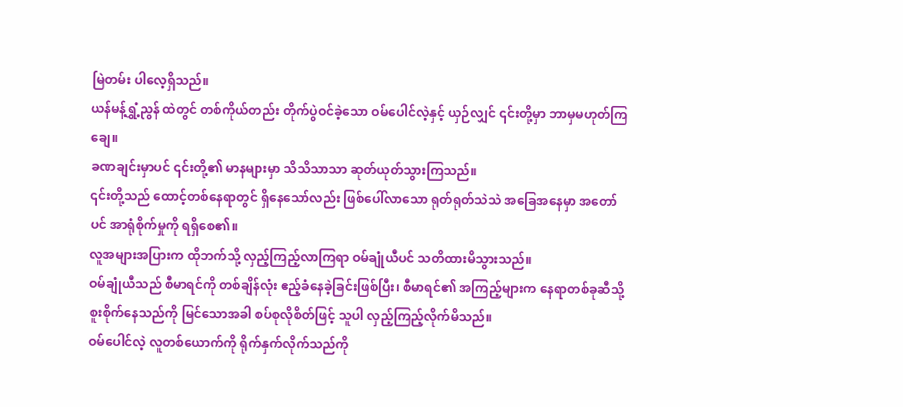မြဲတမ်း ပါလေ့ရှိသည်။
ယန်မန့်ရွှံ့ညွန် ထဲတွင် တစ်ကိုယ်တည်း တိုက်ပွဲဝင်ခဲ့သော ဝမ်ပေါင်လဲ့နှင့် ယှဉ်လျှင် ၎င်းတို့မှာ ဘာမှမဟုတ်ကြချေ။
ခဏချင်းမှာပင် ၎င်းတို့၏ မာနများမှာ သိသိသာသာ ဆုတ်ယုတ်သွားကြသည်။
၎င်းတို့သည် ထောင့်တစ်နေရာတွင် ရှိနေသော်လည်း ဖြစ်ပေါ်လာသော ရုတ်ရုတ်သဲသဲ အခြေအနေမှာ အတော်ပင် အာရုံစိုက်မှုကို ရရှိစေ၏။
လူအများအပြားက ထိုဘက်သို့ လှည့်ကြည့်လာကြရာ ဝမ်ချုံယီပင် သတိထားမိသွားသည်။
ဝမ်ချုံယီသည် စီမာရင်ကို တစ်ချိန်လုံး ဧည့်ခံနေခဲ့ခြင်းဖြစ်ပြီး၊ စီမာရင်၏ အကြည့်များက နေရာတစ်ခုဆီသို့ စူးစိုက်နေသည်ကို မြင်သောအခါ စပ်စုလိုစိတ်ဖြင့် သူပါ လှည့်ကြည့်လိုက်မိသည်။
ဝမ်ပေါင်လဲ့ လူတစ်ယောက်ကို ရိုက်နှက်လိုက်သည်ကို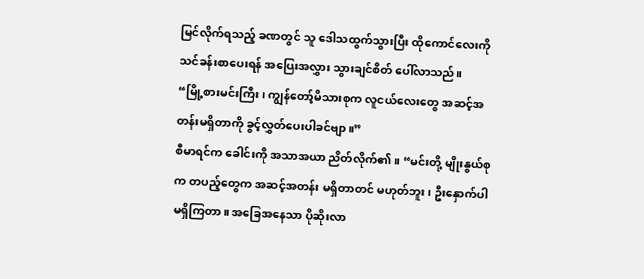မြင်လိုက်ရသည့် ခဏတွင် သူ ဒေါသထွက်သွားပြီး ထိုကောင်လေးကို သင်ခန်းစာပေးရန် အပြေးအလွှား သွားချင်စိတ် ပေါ်လာသည်။
“မြို့စားမင်းကြီး၊ ကျွန်တော့်မိသားစုက လူငယ်လေးတွေ အဆင့်အတန်းမရှိတာကို ခွင့်လွှတ်ပေးပါခင်ဗျာ။”
စီမာရင်က ခေါင်းကို အသာအယာ ညိတ်လိုက်၏။ “မင်းတို့ မျိုးနွယ်စုက တပည့်တွေက အဆင့်အတန်း မရှိတာတင် မဟုတ်ဘူး၊ ဦးနှောက်ပါ မရှိကြတာ။ အခြေအနေသာ ပိုဆိုးလာ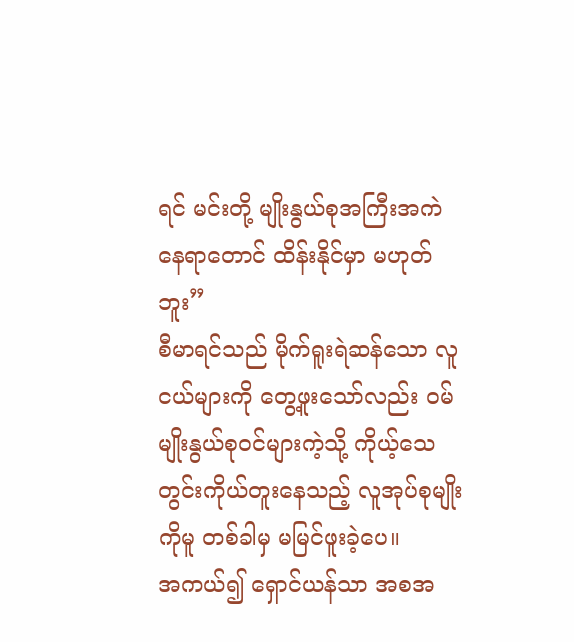ရင် မင်းတို့ မျိုးနွယ်စုအကြီးအကဲ နေရာတောင် ထိန်းနိုင်မှာ မဟုတ်ဘူး”
စီမာရင်သည် မိုက်ရူးရဲဆန်သော လူငယ်များကို တွေ့ဖူးသော်လည်း ဝမ်မျိုးနွယ်စုဝင်များကဲ့သို့ ကိုယ့်သေတွင်းကိုယ်တူးနေသည့် လူအုပ်စုမျိုးကိုမူ တစ်ခါမှ မမြင်ဖူးခဲ့ပေ။
အကယ်၍ ရှောင်ယန်သာ အစအ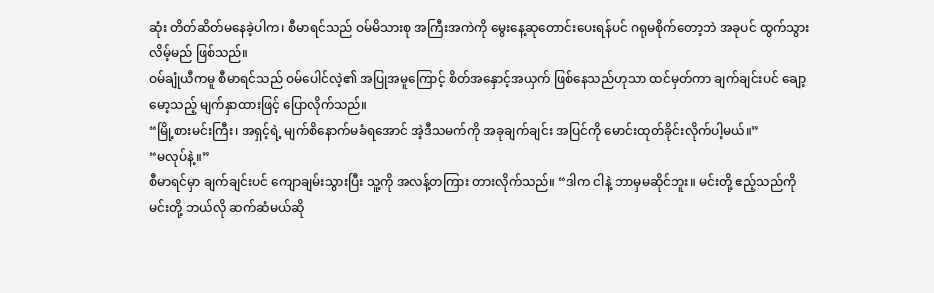ဆုံး တိတ်ဆိတ်မနေခဲ့ပါက၊ စီမာရင်သည် ဝမ်မိသားစု အကြီးအကဲကို မွေးနေ့ဆုတောင်းပေးရန်ပင် ဂရုမစိုက်တော့ဘဲ အခုပင် ထွက်သွားလိမ့်မည် ဖြစ်သည်။
ဝမ်ချုံယီကမူ စီမာရင်သည် ဝမ်ပေါင်လဲ့၏ အပြုအမူကြောင့် စိတ်အနှောင့်အယှက် ဖြစ်နေသည်ဟုသာ ထင်မှတ်ကာ ချက်ချင်းပင် ချော့မော့သည့် မျက်နှာထားဖြင့် ပြောလိုက်သည်။
“မြို့စားမင်းကြီး၊ အရှင့်ရဲ့ မျက်စိနောက်မခံရအောင် အဲ့ဒီသမက်ကို အခုချက်ချင်း အပြင်ကို မောင်းထုတ်ခိုင်းလိုက်ပါ့မယ်။”
“မလုပ်နဲ့။”
စီမာရင်မှာ ချက်ချင်းပင် ကျောချမ်းသွားပြီး သူ့ကို အလန့်တကြား တားလိုက်သည်။ “ဒါက ငါနဲ့ ဘာမှမဆိုင်ဘူး။ မင်းတို့ ဧည့်သည်ကို မင်းတို့ ဘယ်လို ဆက်ဆံမယ်ဆို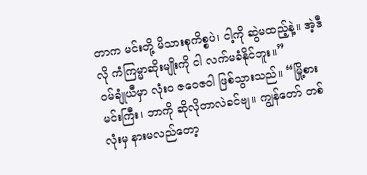တာက မင်းတို့ မိသားစုကိစ္စပဲ၊ ငါ့ကို ဆွဲမထည့်နဲ့။ အဲ့ဒီလို ကံကြမ္မာဆိုးမျိုးကို ငါ လက်မခံနိုင်ဘူး။”
ဝမ်ချုံယီမှာ လုံးဝ ဇဝေဇဝါ ဖြစ်သွားသည်။ “မြို့စားမင်းကြီး၊ ဘာကို ဆိုလိုတာလဲခင်ဗျ။ ကျွန်တော် တစ်လုံးမှ နားမလည်တော့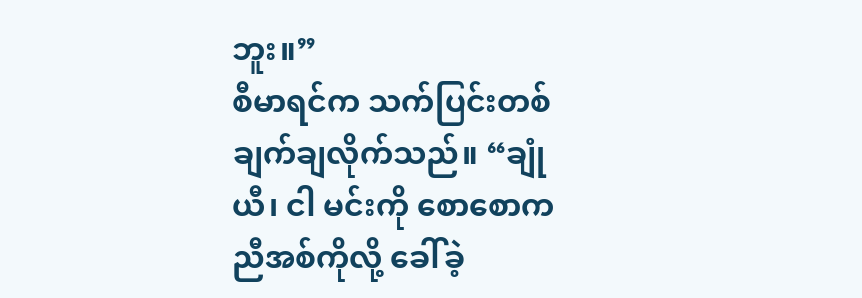ဘူး။”
စီမာရင်က သက်ပြင်းတစ်ချက်ချလိုက်သည်။ “ချုံယီ၊ ငါ မင်းကို စောစောက ညီအစ်ကိုလို့ ခေါ်ခဲ့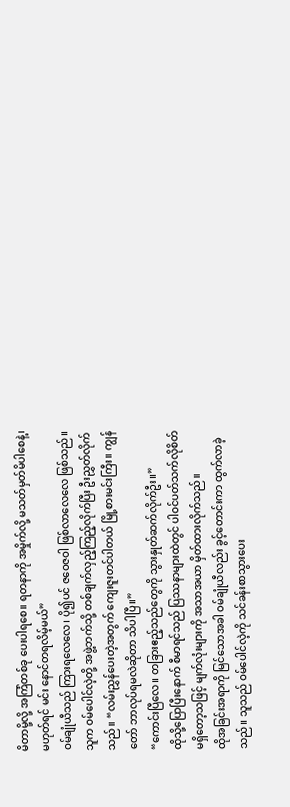မိတာမို့လို့ အကြံတစ်ခု ပေးပါရစေ။ ရတနာကို အမှိုက်လို့ မသတ်မှတ်မိပါစေနဲ့၊ မဟုတ်ရင် မင်း နောင်တရလိမ့်မယ်”
ဝမ်ချုံယီသည် ကြားရလေလေ၊ ပို၍ပင် ဇဝေဇဝါ ဖြစ်လာလေလေ ဖြစ်သည်။ သူက ဝမ်ပေါင်လဲ့တို့ အဖွဲ့ဘက်သို့ တစ်ချက်လှည့်ကြည့်လိုက်ပြီး ဦးညွှတ်လိုက်သည်။ “လမ်းညွှန်ပေးတဲ့အတွက် ကျေးဇူးတင်ပါတယ် မြို့စားမင်းကြီး။ ကျွန်တော် ဘာလုပ်ရမလဲဆိုတာ သိပါပြီ။”
“ကောင်းပြီလေ။ တခြားဧည့်သည်တွေကို သွားနှုတ်ဆက်လိုက်ဦး။”
ထိုသို့ပြောပြီးနောက် စီမာရင်သည် ပြဿနာများထဲတွင် ပါဝင်ပတ်သက်လိုစိတ် မရှိတော့သဖြင့် မျက်လုံးများကို အသာအယာ မှိတ်ထားလိုက်သည်။
ထိုအခြင်းအရာကို မြင်သောအခါ ဝမ်ချုံယီလည်း ခွင့်တောင်းကာ ထွက်လာခဲ့သည်။ သူသည် ဝမ်ပေါင်လဲ့ကို သင်ခန်းစာသွားပေး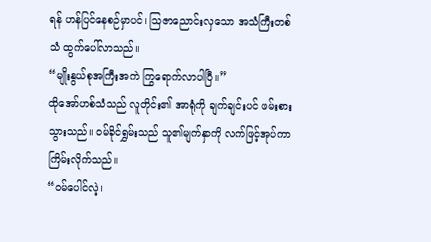ရန် ဟန်ပြင်နေစဉ်မှာပင်၊ သြဇာညောင်းလှသော အသံကြီးတစ်သံ ထွက်ပေါ်လာသည်။
“မျိုးနွယ်စုအကြီးအကဲ ကြွရောက်လာပါပြီ။”
ထိုအော်ဟစ်သံသည် လူတိုင်း၏ အာရုံကို ချက်ချင်းပင် ဖမ်းစားသွားသည်။ ဝမ်ခိုင်ရွှမ်းသည် သူ၏မျက်နှာကို လက်ဖြင့်အုပ်ကာ ကြိမ်းလိုက်သည်။
“ဝမ်ပေါင်လဲ့၊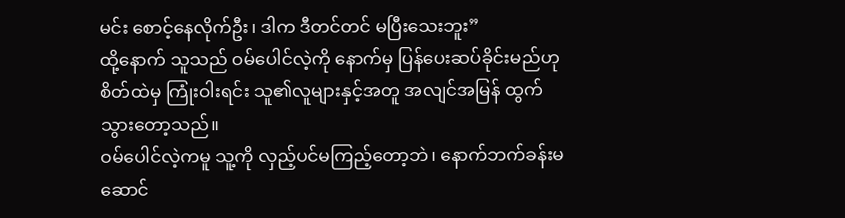မင်း စောင့်နေလိုက်ဦး၊ ဒါက ဒီတင်တင် မပြီးသေးဘူး”
ထို့နောက် သူသည် ဝမ်ပေါင်လဲ့ကို နောက်မှ ပြန်ပေးဆပ်ခိုင်းမည်ဟု စိတ်ထဲမှ ကြုံးဝါးရင်း သူ၏လူများနှင့်အတူ အလျင်အမြန် ထွက်သွားတော့သည်။
ဝမ်ပေါင်လဲ့ကမူ သူ့ကို လှည့်ပင်မကြည့်တော့ဘဲ၊ နောက်ဘက်ခန်းမဆောင်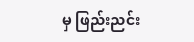မှ ဖြည်းညင်း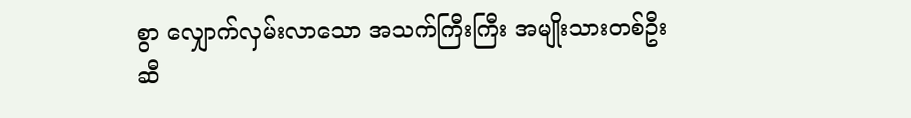စွာ လျှောက်လှမ်းလာသော အသက်ကြီးကြီး အမျိုးသားတစ်ဦးဆီ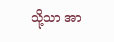သို့သာ အာ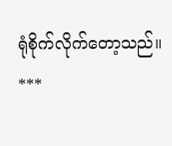ရုံစိုက်လိုက်တော့သည်။
***